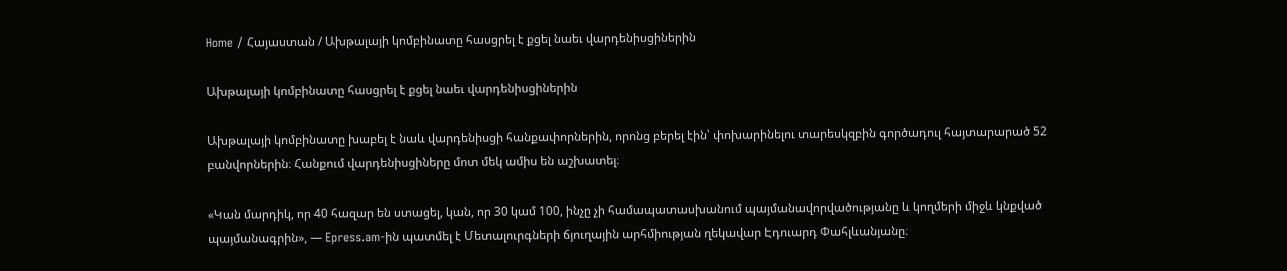Home / Հայաստան / Ախթալայի կոմբինատը հասցրել է քցել նաեւ վարդենիսցիներին

Ախթալայի կոմբինատը հասցրել է քցել նաեւ վարդենիսցիներին

Ախթալայի կոմբինատը խաբել է նաև վարդենիսցի հանքափորներին, որոնց բերել էին՝ փոխարինելու տարեսկզբին գործադուլ հայտարարած 52 բանվորներին։ Հանքում վարդենիսցիները մոտ մեկ ամիս են աշխատել։

«Կան մարդիկ, որ 40 հազար են ստացել, կան, որ 30 կամ 100, ինչը չի համապատասխանում պայմանավորվածությանը և կողմերի միջև կնքված պայմանագրին», — Epress.am-ին պատմել է Մետալուրգների ճյուղային արհմիության ղեկավար Էդուարդ Փահլևանյանը։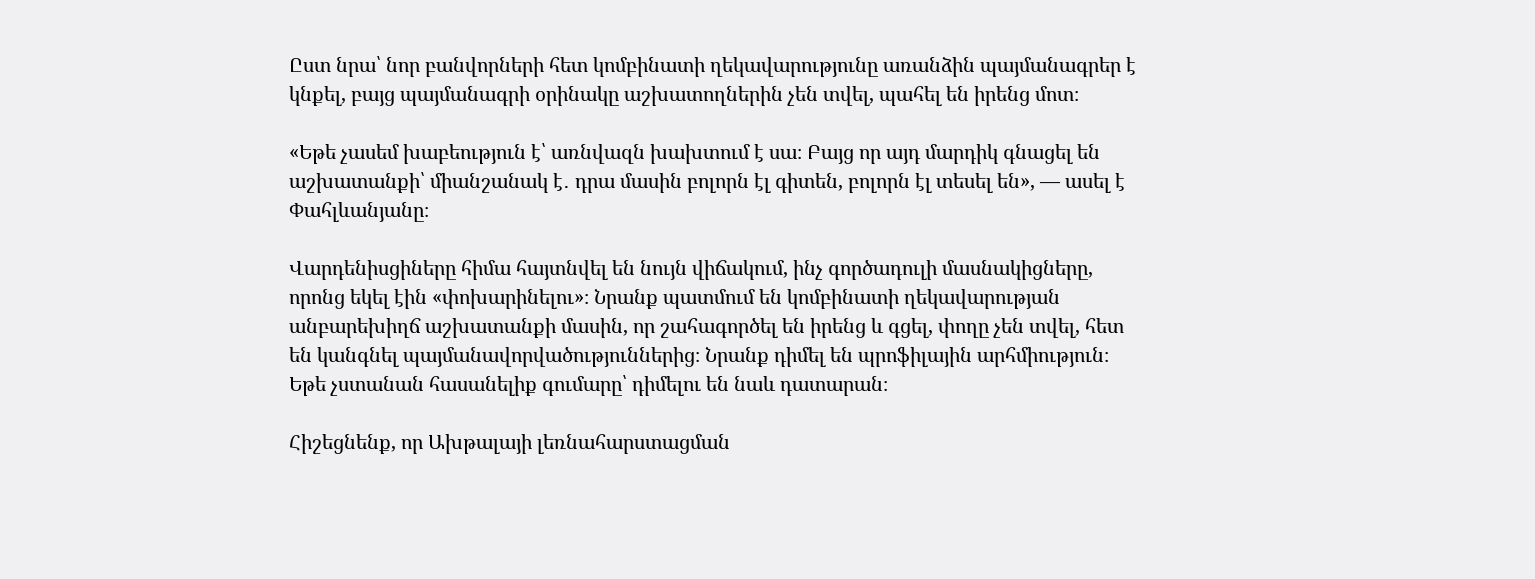Ըստ նրա՝ նոր բանվորների հետ կոմբինատի ղեկավարությունը առանձին պայմանագրեր է կնքել, բայց պայմանագրի օրինակը աշխատողներին չեն տվել, պահել են իրենց մոտ։

«Եթե չասեմ խաբեություն է՝ առնվազն խախտում է սա։ Բայց որ այդ մարդիկ գնացել են աշխատանքի՝ միանշանակ է․ դրա մասին բոլորն էլ գիտեն, բոլորն էլ տեսել են», — ասել է Փահլևանյանը։

Վարդենիսցիները հիմա հայտնվել են նույն վիճակում, ինչ գործադուլի մասնակիցները, որոնց եկել էին «փոխարինելու»։ Նրանք պատմում են կոմբինատի ղեկավարության անբարեխիղճ աշխատանքի մասին, որ շահագործել են իրենց և գցել, փողը չեն տվել, հետ են կանգնել պայմանավորվածություններից։ Նրանք դիմել են պրոֆիլային արհմիություն։ Եթե չստանան հասանելիք գումարը՝ դիմելու են նաև դատարան։

Հիշեցնենք, որ Ախթալայի լեռնահարստացման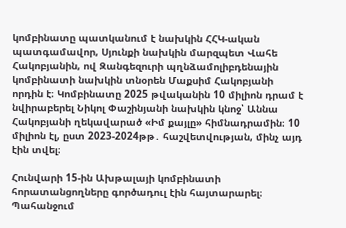կոմբինատը պատկանում է նախկին ՀՀԿ-ական պատգամավոր, Սյունքի նախկին մարզպետ Վահե Հակոբյանին, ով Զանգեզուրի պղնձամոլիբդենային կոմբինատի նախկին տնօրեն Մաքսիմ Հակոբյանի որդին է։ Կոմբինատը 2025 թվականին 10 միլիոն դրամ է նվիրաբերել Նիկոլ Փաշինյանի նախկին կնոջ՝ Աննա Հակոբյանի ղեկավարած «Իմ քայլը» հիմնադրամին։ 10 միլիոն էլ, ըստ 2023-2024թթ․ հաշվետվության, մինչ այդ էին տվել։

Հունվարի 15-ին Ախթալայի կոմբինատի հորատանցողները գործադուլ էին հայտարարել։ Պահանջում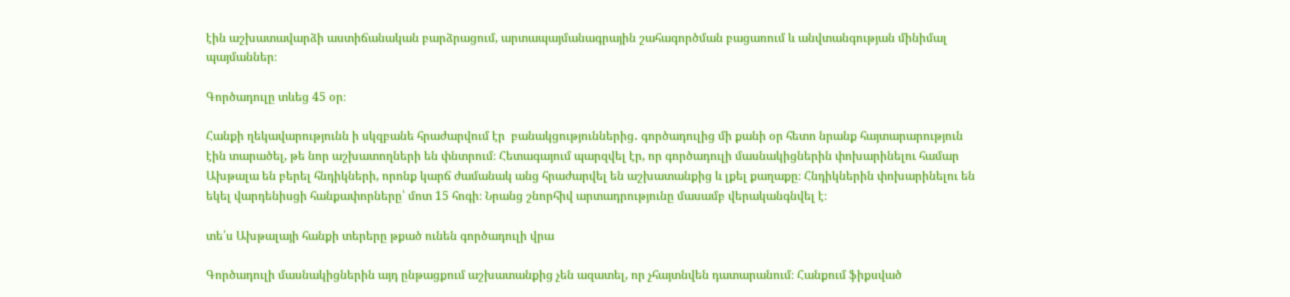էին աշխատավարձի աստիճանական բարձրացում, արտապայմանագրային շահագործման բացառում և անվտանգության մինիմալ պայմաններ։

Գործադուլը տևեց 45 օր։

Հանքի ղեկավարությունն ի սկզբանե հրաժարվում էր  բանակցություններից․ գործադուլից մի քանի օր հետո նրանք հայտարարություն էին տարածել, թե նոր աշխատողների են փնտրում։ Հետագայում պարզվել էր, որ գործադուլի մասնակիցներին փոխարինելու համար Ախթալա են բերել հնդիկների, որոնք կարճ ժամանակ անց հրաժարվել են աշխատանքից և լքել քաղաքը։ Հնդիկներին փոխարինելու են եկել վարդենիսցի հանքափորները՝ մոտ 15 հոգի։ Նրանց շնորհիվ արտադրությունը մասամբ վերականգնվել է։

տե՛ս Ախթալայի հանքի տերերը թքած ունեն գործադուլի վրա

Գործադուլի մասնակիցներին այդ ընթացքում աշխատանքից չեն ազատել, որ չհայտնվեն դատարանում։ Հանքում ֆիքսված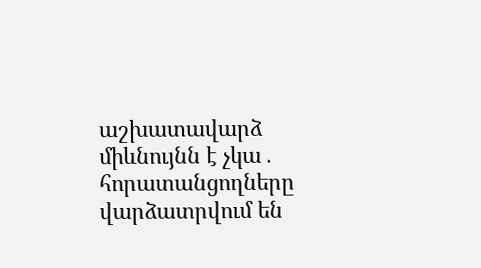աշխատավարձ միևնույնն է չկա․ հորատանցողները վարձատրվում են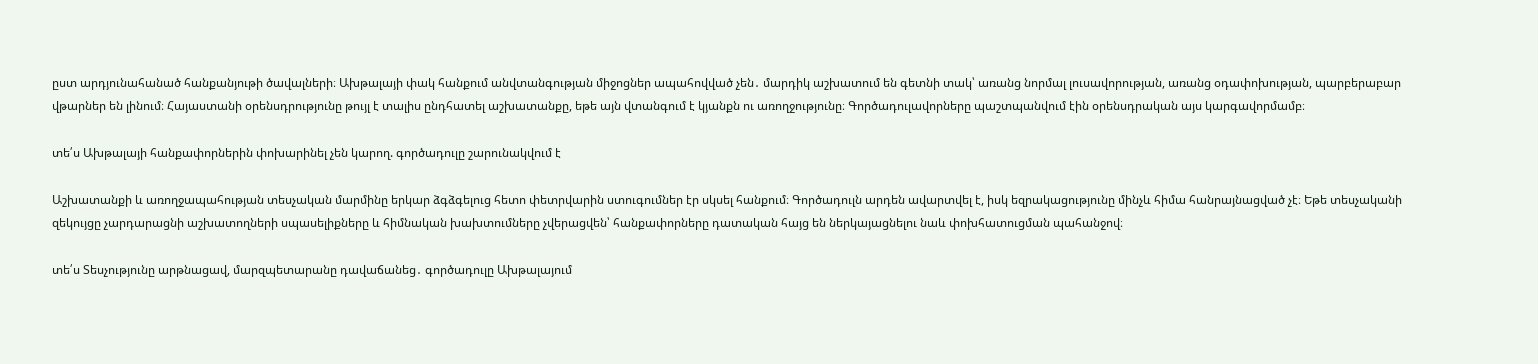ըստ արդյունահանած հանքանյութի ծավալների։ Ախթալայի փակ հանքում անվտանգության միջոցներ ապահովված չեն․ մարդիկ աշխատում են գետնի տակ՝ առանց նորմալ լուսավորության, առանց օդափոխության, պարբերաբար վթարներ են լինում։ Հայաստանի օրենսդրությունը թույլ է տալիս ընդհատել աշխատանքը, եթե այն վտանգում է կյանքն ու առողջությունը։ Գործադուլավորները պաշտպանվում էին օրենսդրական այս կարգավորմամբ։

տե՛ս Ախթալայի հանքափորներին փոխարինել չեն կարող. գործադուլը շարունակվում է

Աշխատանքի և առողջապահության տեսչական մարմինը երկար ձգձգելուց հետո փետրվարին ստուգումներ էր սկսել հանքում։ Գործադուլն արդեն ավարտվել է, իսկ եզրակացությունը մինչև հիմա հանրայնացված չէ։ Եթե տեսչականի զեկույցը չարդարացնի աշխատողների սպասելիքները և հիմնական խախտումները չվերացվեն՝ հանքափորները դատական հայց են ներկայացնելու նաև փոխհատուցման պահանջով։

տե՛ս Տեսչությունը արթնացավ, մարզպետարանը դավաճանեց․ գործադուլը Ախթալայում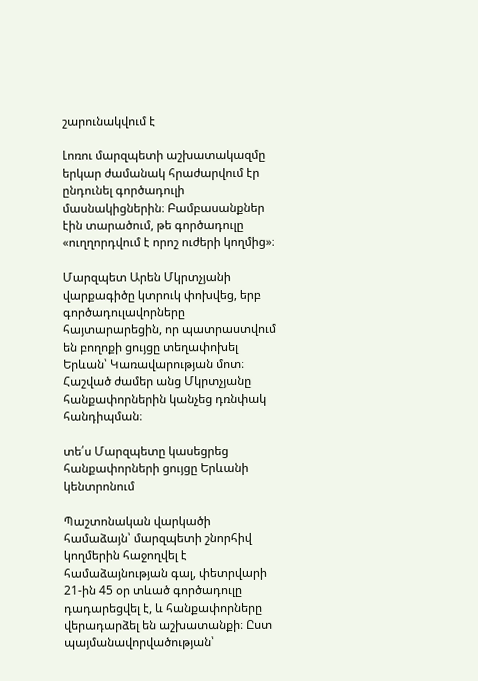շարունակվում է

Լոռու մարզպետի աշխատակազմը երկար ժամանակ հրաժարվում էր ընդունել գործադուլի մասնակիցներին։ Բամբասանքներ էին տարածում, թե գործադուլը «ուղղորդվում է որոշ ուժերի կողմից»։

Մարզպետ Արեն Մկրտչյանի վարքագիծը կտրուկ փոխվեց, երբ գործադուլավորները հայտարարեցին, որ պատրաստվում են բողոքի ցույցը տեղափոխել Երևան՝ Կառավարության մոտ։ Հաշված ժամեր անց Մկրտչյանը հանքափորներին կանչեց դռնփակ հանդիպման։

տե՛ս Մարզպետը կասեցրեց հանքափորների ցույցը Երևանի կենտրոնում

Պաշտոնական վարկածի համաձայն՝ մարզպետի շնորհիվ կողմերին հաջողվել է համաձայնության գալ, փետրվարի 21-ին 45 օր տևած գործադուլը դադարեցվել է, և հանքափորները վերադարձել են աշխատանքի։ Ըստ պայմանավորվածության՝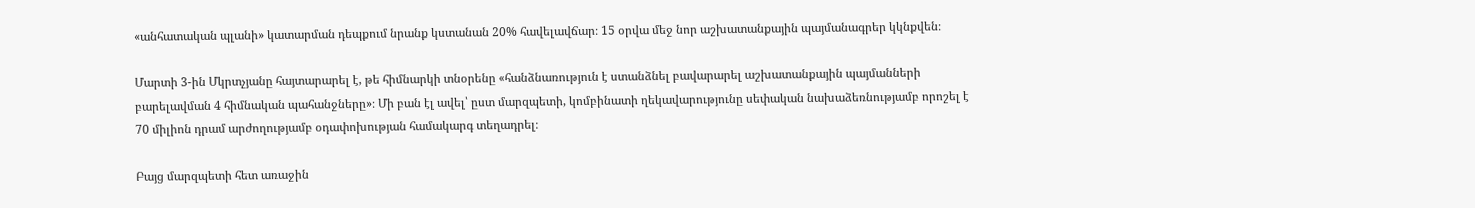«անհատական պլանի» կատարման դեպքում նրանք կստանան 20% հավելավճար։ 15 օրվա մեջ նոր աշխատանքային պայմանագրեր կկնքվեն։

Մարտի 3-ին Մկրտչյանը հայտարարել է, թե հիմնարկի տնօրենը «հանձնառություն է ստանձնել բավարարել աշխատանքային պայմանների բարելավման 4 հիմնական պահանջները»։ Մի բան էլ ավել՝ ըստ մարզպետի, կոմբինատի ղեկավարությունը սեփական նախաձեռնությամբ որոշել է 70 միլիոն դրամ արժողությամբ օդափոխության համակարգ տեղադրել։

Բայց մարզպետի հետ առաջին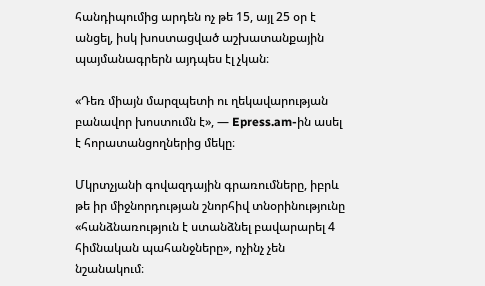հանդիպումից արդեն ոչ թե 15, այլ 25 օր է անցել, իսկ խոստացված աշխատանքային պայմանագրերն այդպես էլ չկան։

«Դեռ միայն մարզպետի ու ղեկավարության բանավոր խոստումն է», — Epress.am-ին ասել է հորատանցողներից մեկը։

Մկրտչյանի գովազդային գրառումները, իբրև թե իր միջնորդության շնորհիվ տնօրինությունը «հանձնառություն է ստանձնել բավարարել 4 հիմնական պահանջները», ոչինչ չեն նշանակում։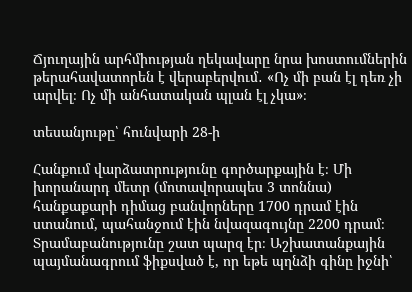Ճյուղային արհմիության ղեկավարը նրա խոստումներին թերահավատորեն է վերաբերվում․ «Ոչ մի բան էլ դեռ չի արվել։ Ոչ մի անհատական պլան էլ չկա»։

տեսանյութը՝ հունվարի 28-ի

Հանքում վարձատրությունը գործարքային է։ Մի խորանարդ մետր (մոտավորապես 3 տոննա) հանքաքարի դիմաց բանվորները 1700 դրամ էին ստանում, պահանջում էին նվազագույնը 2200 դրամ։ Տրամաբանությունը շատ պարզ էր։ Աշխատանքային պայմանագրում ֆիքսված է, որ եթե պղնձի գինը իջնի՝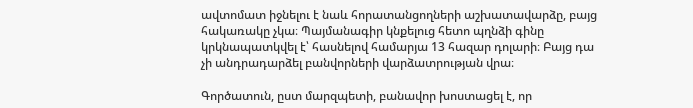ավտոմատ իջնելու է նաև հորատանցողների աշխատավարձը, բայց հակառակը չկա։ Պայմանագիր կնքելուց հետո պղնձի գինը կրկնապատկվել է՝ հասնելով համարյա 13 հազար դոլարի։ Բայց դա չի անդրադարձել բանվորների վարձատրության վրա։

Գործատուն, ըստ մարզպետի, բանավոր խոստացել է, որ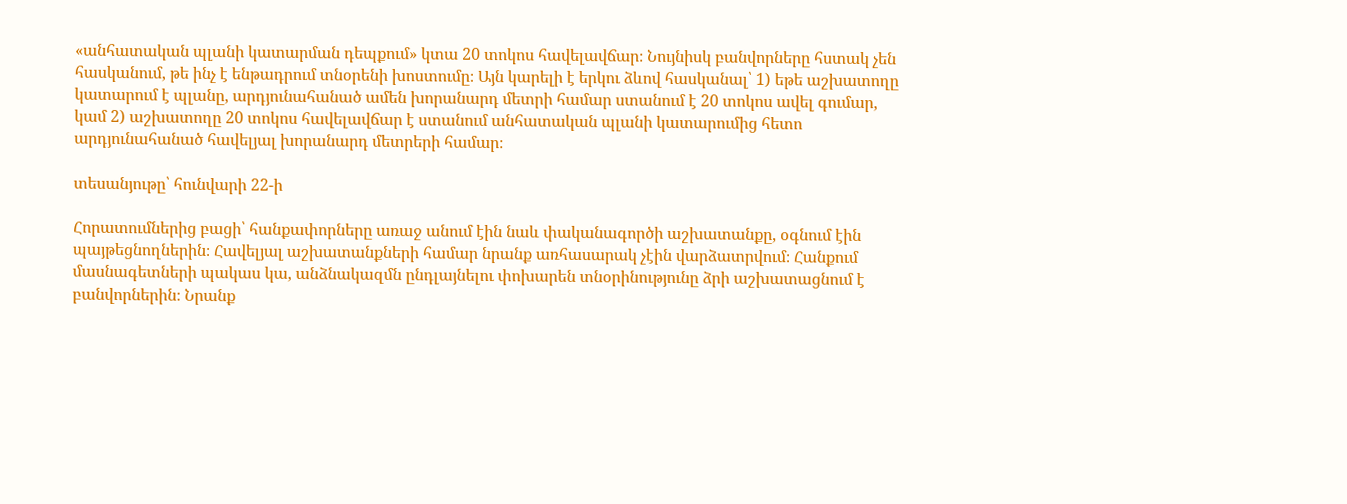«անհատական պլանի կատարման դեպքում» կտա 20 տոկոս հավելավճար։ Նույնիսկ բանվորները հստակ չեն հասկանում, թե ինչ է ենթադրում տնօրենի խոստումը։ Այն կարելի է երկու ձևով հասկանալ՝ 1) եթե աշխատողը կատարում է պլանը, արդյունահանած ամեն խորանարդ մետրի համար ստանում է 20 տոկոս ավել գումար, կամ 2) աշխատողը 20 տոկոս հավելավճար է ստանում անհատական պլանի կատարումից հետո արդյունահանած հավելյալ խորանարդ մետրերի համար։

տեսանյութը՝ հունվարի 22-ի

Հորատումներից բացի՝ հանքափորները առաջ անում էին նաև փականագործի աշխատանքը, օգնում էին պայթեցնողներին։ Հավելյալ աշխատանքների համար նրանք առհասարակ չէին վարձատրվում։ Հանքում մասնագետների պակաս կա, անձնակազմն ընդլայնելու փոխարեն տնօրինությունը ձրի աշխատացնում է բանվորներին։ Նրանք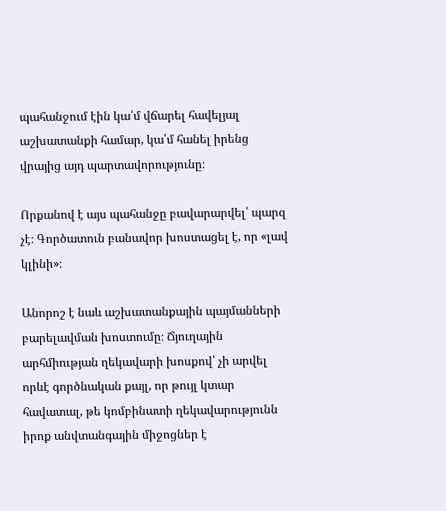պահանջում էին կա՛մ վճարել հավելյալ աշխատանքի համար, կա՛մ հանել իրենց վրայից այդ պարտավորությունը։

Որքանով է այս պահանջը բավարարվել՝ պարզ չէ։ Գործատուն բանավոր խոստացել է, որ «լավ կլինի»։

Անորոշ է նաև աշխատանքային պայմանների բարելավման խոստումը։ Ճյուղային արհմիության ղեկավարի խոսքով՝ չի արվել որևէ գործնական քայլ, որ թույլ կտար հավատալ, թե կոմբինատի ղեկավարությունն իրոք անվտանգային միջոցներ է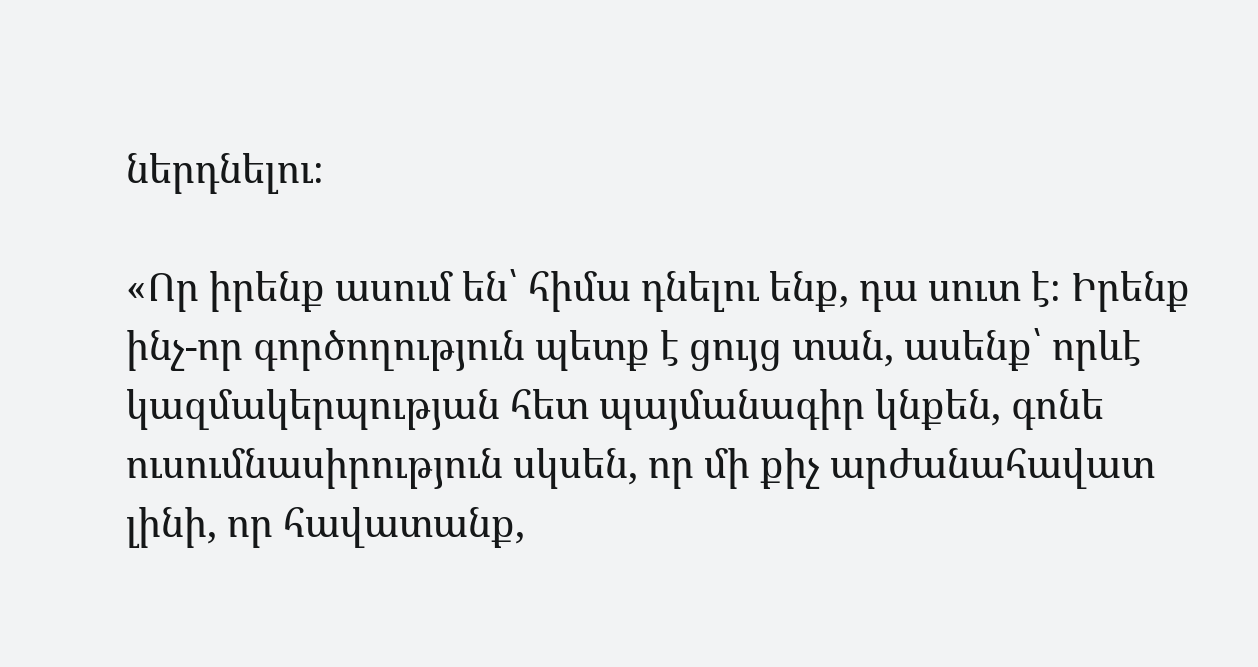ներդնելու։

«Որ իրենք ասում են՝ հիմա դնելու ենք, դա սուտ է։ Իրենք ինչ-որ գործողություն պետք է ցույց տան, ասենք՝ որևէ կազմակերպության հետ պայմանագիր կնքեն, գոնե ուսումնասիրություն սկսեն, որ մի քիչ արժանահավատ լինի, որ հավատանք,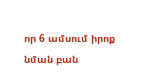որ 6 ամսում իրոք նման բան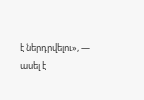է ներդրվելու», — ասել է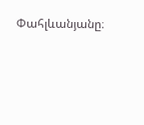Փահլևանյանը։